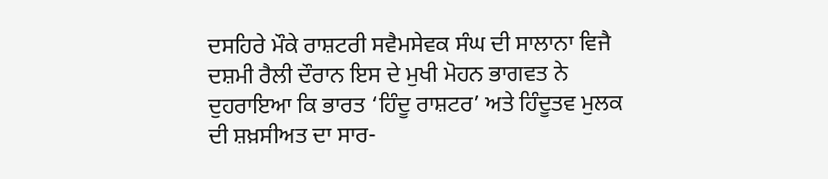ਦਸਹਿਰੇ ਮੌਕੇ ਰਾਸ਼ਟਰੀ ਸਵੈਮਸੇਵਕ ਸੰਘ ਦੀ ਸਾਲਾਨਾ ਵਿਜੈ ਦਸ਼ਮੀ ਰੈਲੀ ਦੌਰਾਨ ਇਸ ਦੇ ਮੁਖੀ ਮੋਹਨ ਭਾਗਵਤ ਨੇ ਦੁਹਰਾਇਆ ਕਿ ਭਾਰਤ ‘ਹਿੰਦੂ ਰਾਸ਼ਟਰ’ ਅਤੇ ਹਿੰਦੂਤਵ ਮੁਲਕ ਦੀ ਸ਼ਖ਼ਸੀਅਤ ਦਾ ਸਾਰ-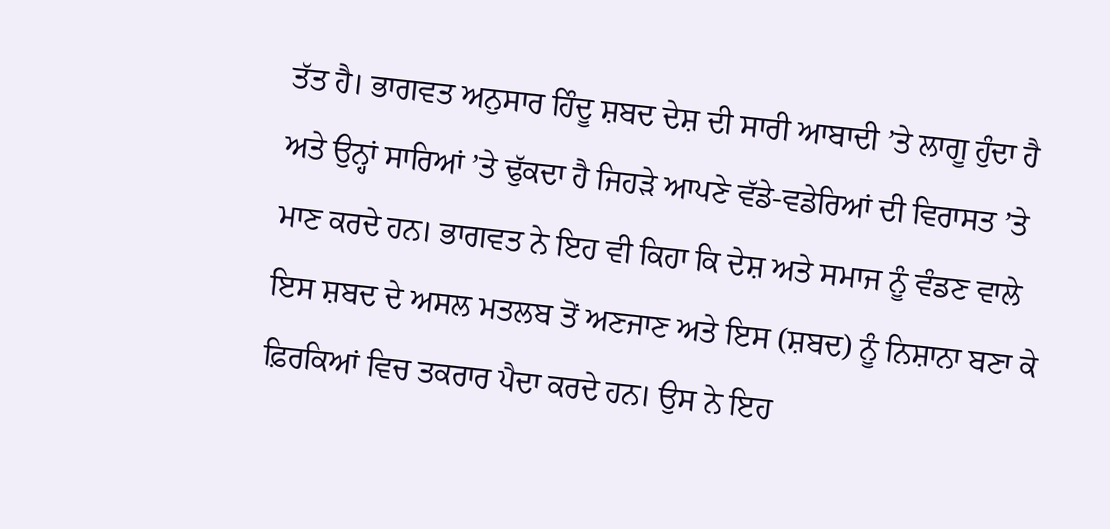ਤੱਤ ਹੈ। ਭਾਗਵਤ ਅਨੁਸਾਰ ਹਿੰਦੂ ਸ਼ਬਦ ਦੇਸ਼ ਦੀ ਸਾਰੀ ਆਬਾਦੀ ’ਤੇ ਲਾਗੂ ਹੁੰਦਾ ਹੈ ਅਤੇ ਉਨ੍ਹਾਂ ਸਾਰਿਆਂ ’ਤੇ ਢੁੱਕਦਾ ਹੈ ਜਿਹੜੇ ਆਪਣੇ ਵੱਡੇ-ਵਡੇਰਿਆਂ ਦੀ ਵਿਰਾਸਤ ’ਤੇ ਮਾਣ ਕਰਦੇ ਹਨ। ਭਾਗਵਤ ਨੇ ਇਹ ਵੀ ਕਿਹਾ ਕਿ ਦੇਸ਼ ਅਤੇ ਸਮਾਜ ਨੂੰ ਵੰਡਣ ਵਾਲੇ ਇਸ ਸ਼ਬਦ ਦੇ ਅਸਲ ਮਤਲਬ ਤੋਂ ਅਣਜਾਣ ਅਤੇ ਇਸ (ਸ਼ਬਦ) ਨੂੰ ਨਿਸ਼ਾਨਾ ਬਣਾ ਕੇ ਫ਼ਿਰਕਿਆਂ ਵਿਚ ਤਕਰਾਰ ਪੈਦਾ ਕਰਦੇ ਹਨ। ਉਸ ਨੇ ਇਹ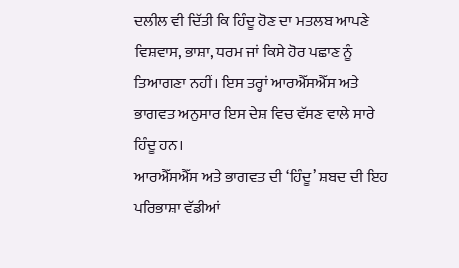ਦਲੀਲ ਵੀ ਦਿੱਤੀ ਕਿ ਹਿੰਦੂ ਹੋਣ ਦਾ ਮਤਲਬ ਆਪਣੇ ਵਿਸ਼ਵਾਸ, ਭਾਸ਼ਾ, ਧਰਮ ਜਾਂ ਕਿਸੇ ਹੋਰ ਪਛਾਣ ਨੂੰ ਤਿਆਗਣਾ ਨਹੀਂ। ਇਸ ਤਰ੍ਹਾਂ ਆਰਐੱਸਐੱਸ ਅਤੇ ਭਾਗਵਤ ਅਨੁਸਾਰ ਇਸ ਦੇਸ਼ ਵਿਚ ਵੱਸਣ ਵਾਲੇ ਸਾਰੇ ਹਿੰਦੂ ਹਨ।
ਆਰਐੱਸਐੱਸ ਅਤੇ ਭਾਗਵਤ ਦੀ ‘ਹਿੰਦੂ’ ਸ਼ਬਦ ਦੀ ਇਹ ਪਰਿਭਾਸ਼ਾ ਵੱਡੀਆਂ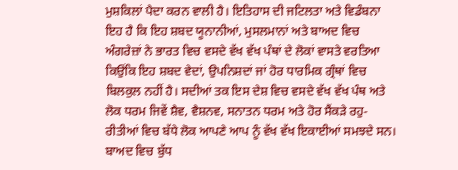ਮੁਸ਼ਕਿਲਾਂ ਪੈਦਾ ਕਰਨ ਵਾਲੀ ਹੈ। ਇਤਿਹਾਸ ਦੀ ਜਟਿਲਤਾ ਅਤੇ ਵਿਡੰਬਨਾ ਇਹ ਹੈ ਕਿ ਇਹ ਸ਼ਬਦ ਯੂਨਾਨੀਆਂ, ਮੁਸਲਮਾਨਾਂ ਅਤੇ ਬਾਅਦ ਵਿਚ ਅੰਗਰੇਜ਼ਾਂ ਨੇ ਭਾਰਤ ਵਿਚ ਵਸਦੇ ਵੱਖ ਵੱਖ ਪੰਥਾਂ ਦੇ ਲੋਕਾਂ ਵਾਸਤੇ ਵਰਤਿਆ ਕਿਉਂਕਿ ਇਹ ਸ਼ਬਦ ਵੇਦਾਂ, ਉਪਨਿਸ਼ਦਾਂ ਜਾਂ ਹੋਰ ਧਾਰਮਿਕ ਗ੍ਰੰਥਾਂ ਵਿਚ ਬਿਲਕੁਲ ਨਹੀਂ ਹੈ। ਸਦੀਆਂ ਤਕ ਇਸ ਦੇਸ਼ ਵਿਚ ਵਸਦੇ ਵੱਖ ਵੱਖ ਪੰਥ ਅਤੇ ਲੋਕ ਧਰਮ ਜਿਵੇਂ ਸ਼ੈਵ, ਵੈਸ਼ਨਵ, ਸਨਾਤਨ ਧਰਮ ਅਤੇ ਹੋਰ ਸੈਂਕੜੇ ਰਹੁ-ਰੀਤੀਆਂ ਵਿਚ ਬੱਧੇ ਲੋਕ ਆਪਣੇ ਆਪ ਨੂੰ ਵੱਖ ਵੱਖ ਇਕਾਈਆਂ ਸਮਝਦੇ ਸਨ। ਬਾਅਦ ਵਿਚ ਬੁੱਧ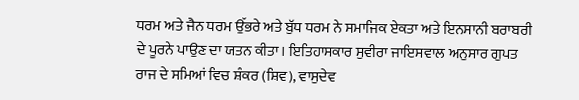ਧਰਮ ਅਤੇ ਜੈਨ ਧਰਮ ਉੱਭਰੇ ਅਤੇ ਬੁੱਧ ਧਰਮ ਨੇ ਸਮਾਜਿਕ ਏਕਤਾ ਅਤੇ ਇਨਸਾਨੀ ਬਰਾਬਰੀ ਦੇ ਪੂਰਨੇ ਪਾਉਣ ਦਾ ਯਤਨ ਕੀਤਾ। ਇਤਿਹਾਸਕਾਰ ਸੁਵੀਰਾ ਜਾਇਸਵਾਲ ਅਨੁਸਾਰ ਗੁਪਤ ਰਾਜ ਦੇ ਸਮਿਆਂ ਵਿਚ ਸ਼ੰਕਰ (ਸ਼ਿਵ), ਵਾਸੁਦੇਵ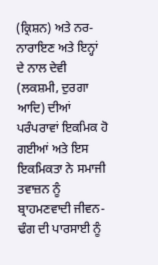(ਕ੍ਰਿਸ਼ਨ) ਅਤੇ ਨਰ-ਨਾਰਾਇਣ ਅਤੇ ਇਨ੍ਹਾਂ ਦੇ ਨਾਲ ਦੇਵੀ (ਲਕਸ਼ਮੀ, ਦੁਰਗਾ ਆਦਿ) ਦੀਆਂ ਪਰੰਪਰਾਵਾਂ ਇਕਮਿਕ ਹੋ ਗਈਆਂ ਅਤੇ ਇਸ ਇਕਮਿਕਤਾ ਨੇ ਸਮਾਜੀ ਤਵਾਜ਼ਨ ਨੂੰ ਬ੍ਰਾਹਮਣਵਾਦੀ ਜੀਵਨ-ਢੰਗ ਦੀ ਪਾਰਸਾਈ ਨੂੰ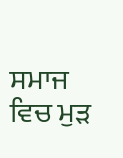ਸਮਾਜ ਵਿਚ ਮੁੜ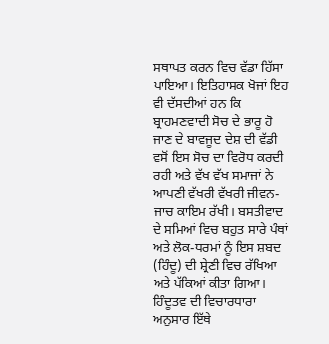ਸਥਾਪਤ ਕਰਨ ਵਿਚ ਵੱਡਾ ਹਿੱਸਾ ਪਾਇਆ। ਇਤਿਹਾਸਕ ਖੋਜਾਂ ਇਹ ਵੀ ਦੱਸਦੀਆਂ ਹਨ ਕਿ ਬ੍ਰਾਹਮਣਵਾਦੀ ਸੋਚ ਦੇ ਭਾਰੂ ਹੋ ਜਾਣ ਦੇ ਬਾਵਜੂਦ ਦੇਸ਼ ਦੀ ਵੱਡੀ ਵਸੋਂ ਇਸ ਸੋਚ ਦਾ ਵਿਰੋਧ ਕਰਦੀ ਰਹੀ ਅਤੇ ਵੱਖ ਵੱਖ ਸਮਾਜਾਂ ਨੇ ਆਪਣੀ ਵੱਖਰੀ ਵੱਖਰੀ ਜੀਵਨ-ਜਾਚ ਕਾਇਮ ਰੱਖੀ। ਬਸਤੀਵਾਦ ਦੇ ਸਮਿਆਂ ਵਿਚ ਬਹੁਤ ਸਾਰੇ ਪੰਥਾਂ ਅਤੇ ਲੋਕ-ਧਰਮਾਂ ਨੂੰ ਇਸ ਸ਼ਬਦ (ਹਿੰਦੂ) ਦੀ ਸ਼੍ਰੇਣੀ ਵਿਚ ਰੱਖਿਆ ਅਤੇ ਪੱਕਿਆਂ ਕੀਤਾ ਗਿਆ। ਹਿੰਦੂਤਵ ਦੀ ਵਿਚਾਰਧਾਰਾ ਅਨੁਸਾਰ ਇੱਥੇ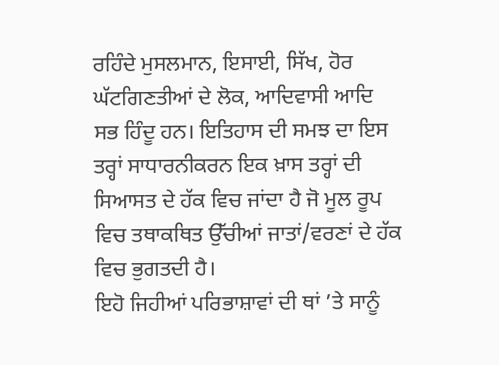ਰਹਿੰਦੇ ਮੁਸਲਮਾਨ, ਇਸਾਈ, ਸਿੱਖ, ਹੋਰ ਘੱਟਗਿਣਤੀਆਂ ਦੇ ਲੋਕ, ਆਦਿਵਾਸੀ ਆਦਿ ਸਭ ਹਿੰਦੂ ਹਨ। ਇਤਿਹਾਸ ਦੀ ਸਮਝ ਦਾ ਇਸ ਤਰ੍ਹਾਂ ਸਾਧਾਰਨੀਕਰਨ ਇਕ ਖ਼ਾਸ ਤਰ੍ਹਾਂ ਦੀ ਸਿਆਸਤ ਦੇ ਹੱਕ ਵਿਚ ਜਾਂਦਾ ਹੈ ਜੋ ਮੂਲ ਰੂਪ ਵਿਚ ਤਥਾਕਥਿਤ ਉੱਚੀਆਂ ਜਾਤਾਂ/ਵਰਣਾਂ ਦੇ ਹੱਕ ਵਿਚ ਭੁਗਤਦੀ ਹੈ।
ਇਹੋ ਜਿਹੀਆਂ ਪਰਿਭਾਸ਼ਾਵਾਂ ਦੀ ਥਾਂ ’ਤੇ ਸਾਨੂੰ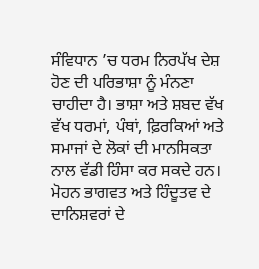ਸੰਵਿਧਾਨ ’ਚ ਧਰਮ ਨਿਰਪੱਖ ਦੇਸ਼ ਹੋਣ ਦੀ ਪਰਿਭਾਸ਼ਾ ਨੂੰ ਮੰਨਣਾ ਚਾਹੀਦਾ ਹੈ। ਭਾਸ਼ਾ ਅਤੇ ਸ਼ਬਦ ਵੱਖ ਵੱਖ ਧਰਮਾਂ, ਪੰਥਾਂ, ਫ਼ਿਰਕਿਆਂ ਅਤੇ ਸਮਾਜਾਂ ਦੇ ਲੋਕਾਂ ਦੀ ਮਾਨਸਿਕਤਾ ਨਾਲ ਵੱਡੀ ਹਿੰਸਾ ਕਰ ਸਕਦੇ ਹਨ। ਮੋਹਨ ਭਾਗਵਤ ਅਤੇ ਹਿੰਦੂਤਵ ਦੇ ਦਾਨਿਸ਼ਵਰਾਂ ਦੇ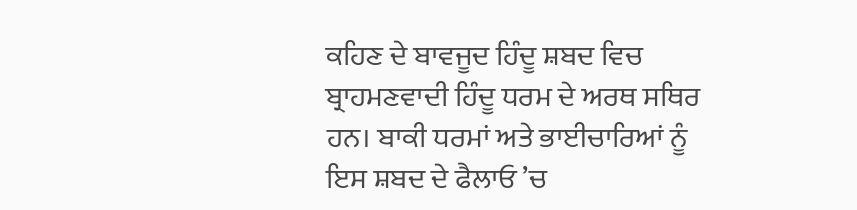ਕਹਿਣ ਦੇ ਬਾਵਜੂਦ ਹਿੰਦੂ ਸ਼ਬਦ ਵਿਚ ਬ੍ਰਾਹਮਣਵਾਦੀ ਹਿੰਦੂ ਧਰਮ ਦੇ ਅਰਥ ਸਥਿਰ ਹਨ। ਬਾਕੀ ਧਰਮਾਂ ਅਤੇ ਭਾਈਚਾਰਿਆਂ ਨੂੰ ਇਸ ਸ਼ਬਦ ਦੇ ਫੈਲਾਓ ’ਚ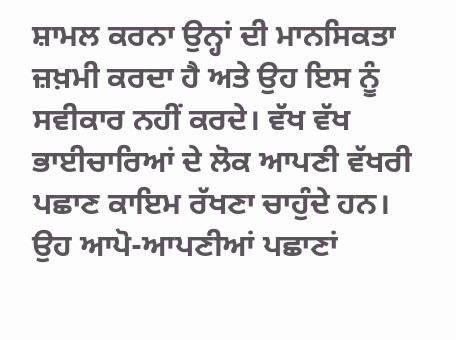ਸ਼ਾਮਲ ਕਰਨਾ ਉਨ੍ਹਾਂ ਦੀ ਮਾਨਸਿਕਤਾ ਜ਼ਖ਼ਮੀ ਕਰਦਾ ਹੈ ਅਤੇ ਉਹ ਇਸ ਨੂੰ ਸਵੀਕਾਰ ਨਹੀਂ ਕਰਦੇ। ਵੱਖ ਵੱਖ ਭਾਈਚਾਰਿਆਂ ਦੇ ਲੋਕ ਆਪਣੀ ਵੱਖਰੀ ਪਛਾਣ ਕਾਇਮ ਰੱਖਣਾ ਚਾਹੁੰਦੇ ਹਨ। ਉਹ ਆਪੋ-ਆਪਣੀਆਂ ਪਛਾਣਾਂ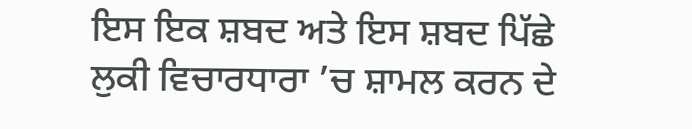ਇਸ ਇਕ ਸ਼ਬਦ ਅਤੇ ਇਸ ਸ਼ਬਦ ਪਿੱਛੇ ਲੁਕੀ ਵਿਚਾਰਧਾਰਾ ’ਚ ਸ਼ਾਮਲ ਕਰਨ ਦੇ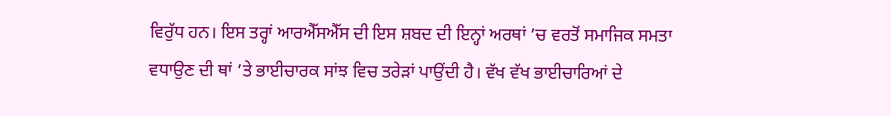ਵਿਰੁੱਧ ਹਨ। ਇਸ ਤਰ੍ਹਾਂ ਆਰਐੱਸਐੱਸ ਦੀ ਇਸ ਸ਼ਬਦ ਦੀ ਇਨ੍ਹਾਂ ਅਰਥਾਂ ’ਚ ਵਰਤੋਂ ਸਮਾਜਿਕ ਸਮਤਾ ਵਧਾਉਣ ਦੀ ਥਾਂ ’ਤੇ ਭਾਈਚਾਰਕ ਸਾਂਝ ਵਿਚ ਤਰੇੜਾਂ ਪਾਉਂਦੀ ਹੈ। ਵੱਖ ਵੱਖ ਭਾਈਚਾਰਿਆਂ ਦੇ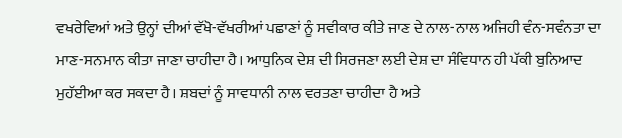ਵਖਰੇਵਿਆਂ ਅਤੇ ਉਨ੍ਹਾਂ ਦੀਆਂ ਵੱਖੋ-ਵੱਖਰੀਆਂ ਪਛਾਣਾਂ ਨੂੰ ਸਵੀਕਾਰ ਕੀਤੇ ਜਾਣ ਦੇ ਨਾਲ-ਨਾਲ ਅਜਿਹੀ ਵੰਨ-ਸਵੰਨਤਾ ਦਾ ਮਾਣ-ਸਨਮਾਨ ਕੀਤਾ ਜਾਣਾ ਚਾਹੀਦਾ ਹੈ। ਆਧੁਨਿਕ ਦੇਸ਼ ਦੀ ਸਿਰਜਣਾ ਲਈ ਦੇਸ਼ ਦਾ ਸੰਵਿਧਾਨ ਹੀ ਪੱਕੀ ਬੁਨਿਆਦ ਮੁਹੱਈਆ ਕਰ ਸਕਦਾ ਹੈ। ਸ਼ਬਦਾਂ ਨੂੰ ਸਾਵਧਾਨੀ ਨਾਲ ਵਰਤਣਾ ਚਾਹੀਦਾ ਹੈ ਅਤੇ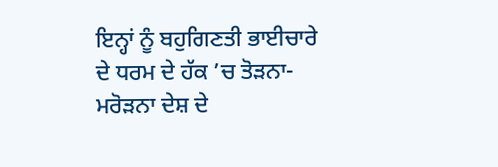ਇਨ੍ਹਾਂ ਨੂੰ ਬਹੁਗਿਣਤੀ ਭਾਈਚਾਰੇ ਦੇ ਧਰਮ ਦੇ ਹੱਕ ’ਚ ਤੋੜਨਾ-ਮਰੋੜਨਾ ਦੇਸ਼ ਦੇ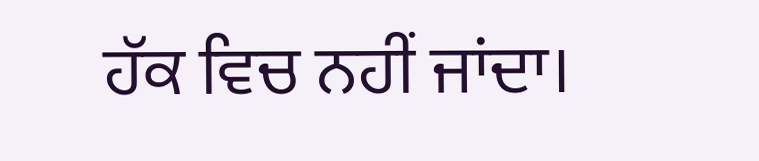ਹੱਕ ਵਿਚ ਨਹੀਂ ਜਾਂਦਾ।